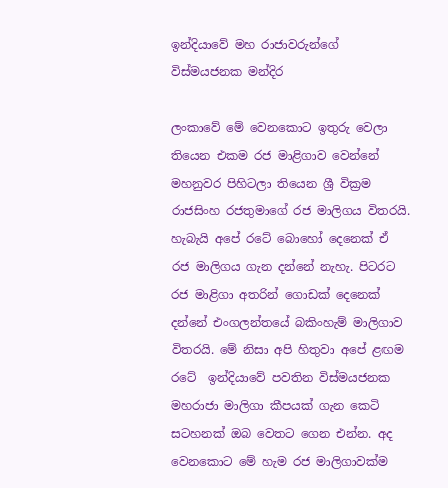ඉන්දියාවේ මහ රාජාවරුන්ගේ විස්මයජනක මන්දිර

ලංකාවේ මේ වෙනකොට ඉතුරු වෙලා තියෙන එකම රජ මාළිගාව වෙන්නේ මහනුවර පිහිටලා තියෙන ශ්‍රී වික්‍රම රාජසිංහ රජතුමාගේ රජ මාලිගය විතරයි. හැබැයි අපේ රටේ බොහෝ දෙනෙක් ඒ රජ මාලිගය ගැන දන්නේ නැහැ. පිටරට රජ මාළිගා අතරින් ගොඩක් දෙනෙක් දන්නේ එංගලන්තයේ බකිංහැම් මාලිගාව විතරයි. මේ නිසා අපි හිතුවා අපේ ළඟම රටේ  ඉන්දියාවේ පවතින විස්මයජනක මහරාජා මාලිගා කීපයක් ගැන කෙටි සටහනක් ඔබ වෙතට ගෙන එන්න. අද වෙනකොට මේ හැම රජ මාලිගාවක්ම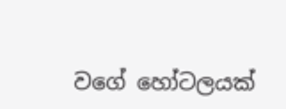වගේ හෝටලයක්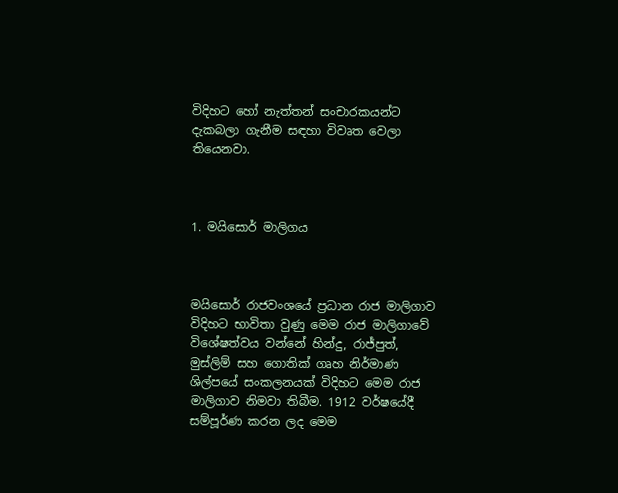විදිහට හෝ නැත්‍තන් සංචාරකයන්ට දැකබලා ගැනීම සඳහා විවෘත වෙලා තියෙනවා.



1. මයිසොර් මාලිගය



මයිසොර් රාජවංශයේ ප්‍රධාන රාජ මාලිගාව විදිහට භාවිතා වුණු මෙම රාජ මාලිගාවේ විශේෂත්වය වන්නේ හින්දු, රාජ්පුත්, මුස්ලිම් සහ ගොතික් ගෘහ නිර්මාණ ශිල්පයේ සංකලනයක් විදිහට මෙම රාජ මාලිගාව නිමවා තිබීම. 1912 වර්ෂයේදී සම්පූර්ණ කරන ලද මෙම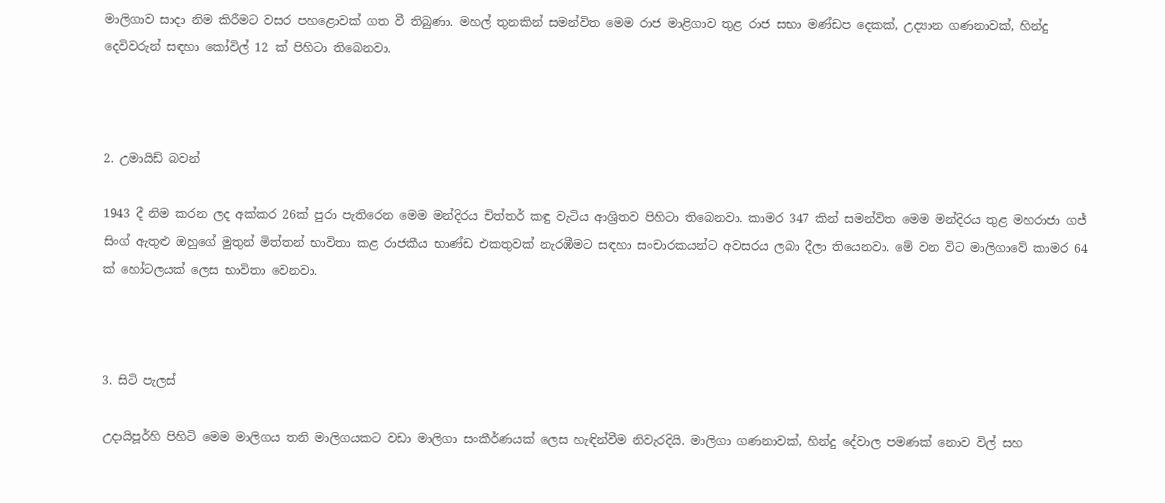මාලිගාව සාදා නිම කිරීමට වසර පහළොවක් ගත වී තිබුණා. මහල් තුනකින් සමන්විත මෙම රාජ මාළිගාව තුළ රාජ සභා මණ්ඩප දෙකක්, උද්‍යාන ගණනාවක්, හින්දු දෙවිවරුන් සඳහා කෝවිල් 12 ක් පිහිටා තිබෙනවා.



2. උමායිඩ් බවන්

1943 දී නිම කරන ලද අක්කර 26ක් පුරා පැතිරෙන මෙම මන්දිරය චිත්තර් කඳු වැටිය ආශ්‍රිතව පිහිටා තිබෙනවා. කාමර 347 කින් සමන්විත මෙම මන්දිරය තුළ මහරාජා ගජ් සිංග් ඇතුළු ඔහුගේ මුතුන් මිත්තන් භාවිතා කළ රාජකීය භාණ්ඩ එකතුවක් නැරඹීමට සඳහා සංචාරකයන්ට අවසරය ලබා දීලා තියෙනවා. මේ වන විට මාලිගාවේ කාමර 64 ක් හෝටලයක් ලෙස භාවිතා වෙනවා.



3. සිටි පැලස්

උදායිපූර්හි පිහිටි මෙම මාලිගය තනි මාලිගයකට වඩා මාලිගා සංකීර්ණයක් ලෙස හැඳින්වීම නිවැරදියි. මාලිගා ගණනාවක්, හින්දු දේවාල පමණක් නොව විල් සහ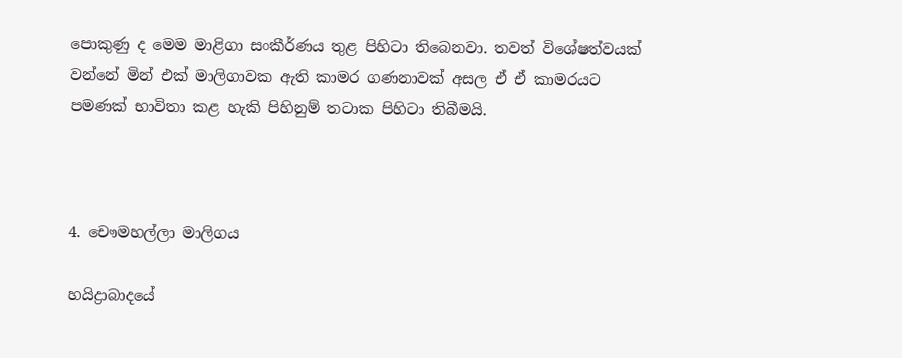පොකුණු ද මෙම මාළිගා සංකීර්ණය තුළ පිහිටා තිබෙනවා. තවත් විශේෂත්වයක් වන්නේ මින් එක් මාලිගාවක ඇති කාමර ගණනාවක් අසල ඒ ඒ කාමරයට පමණක් භාවිතා කළ හැකි පිහිනුම් තටාක පිහිටා තිබීමයි.



4. චෞමහල්ලා මාලිගය

හයිද්‍රාබාදයේ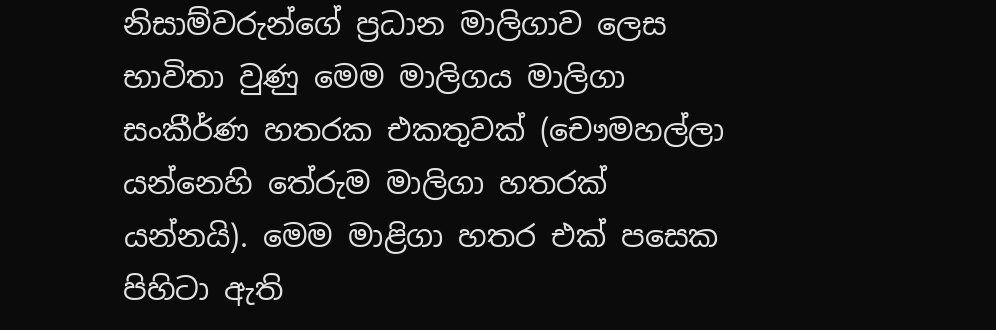නිසාම්වරුන්ගේ ප්‍රධාන මාලිගාව ලෙස භාවිතා වුණු මෙම මාලිගය මාලිගා සංකීර්ණ හතරක එකතුවක් (චෞමහල්ලා යන්නෙහි තේරුම මාලිගා හතරක් යන්නයි). මෙම මාළිගා හතර එක් පසෙක පිහිටා ඇති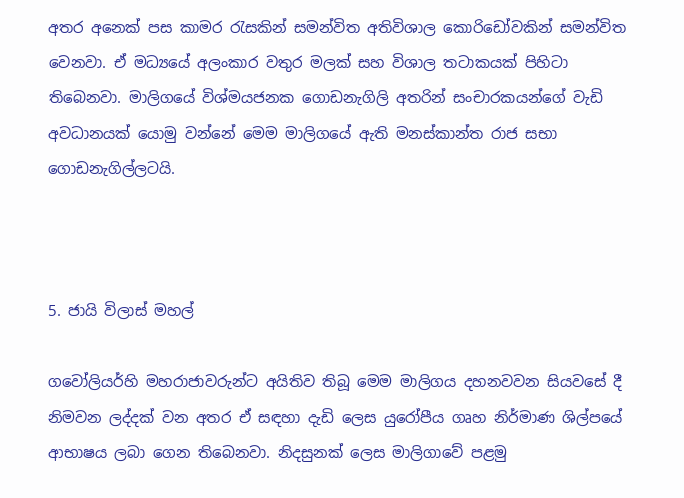අතර අනෙක් පස කාමර රැසකින් සමන්විත අතිවිශාල කොරිඩෝවකින් සමන්විත වෙනවා. ඒ මධ්‍යයේ අලංකාර වතුර මලක් සහ විශාල තටාකයක් පිහිටා තිබෙනවා. මාලිගයේ විශ්මයජනක ගොඩනැගිලි අතරින් සංචාරකයන්ගේ වැඩි අවධානයක් යොමු වන්නේ මෙම මාලිගයේ ඇති මනස්කාන්ත රාජ සභා ගොඩනැගිල්ලටයි.



5. ජායි විලාස් මහල්

ගවෝලියර්හි මහරාජාවරුන්ට අයිතිව තිබූ මෙම මාලිගය දහනවවන සියවසේ දී නිමවන ලද්දක් වන අතර ඒ සඳහා දැඩි ලෙස යුරෝපීය ගෘහ නිර්මාණ ශිල්පයේ ආභාෂය ලබා ගෙන තිබෙනවා. නිදසුනක් ලෙස මාලිගාවේ පළමු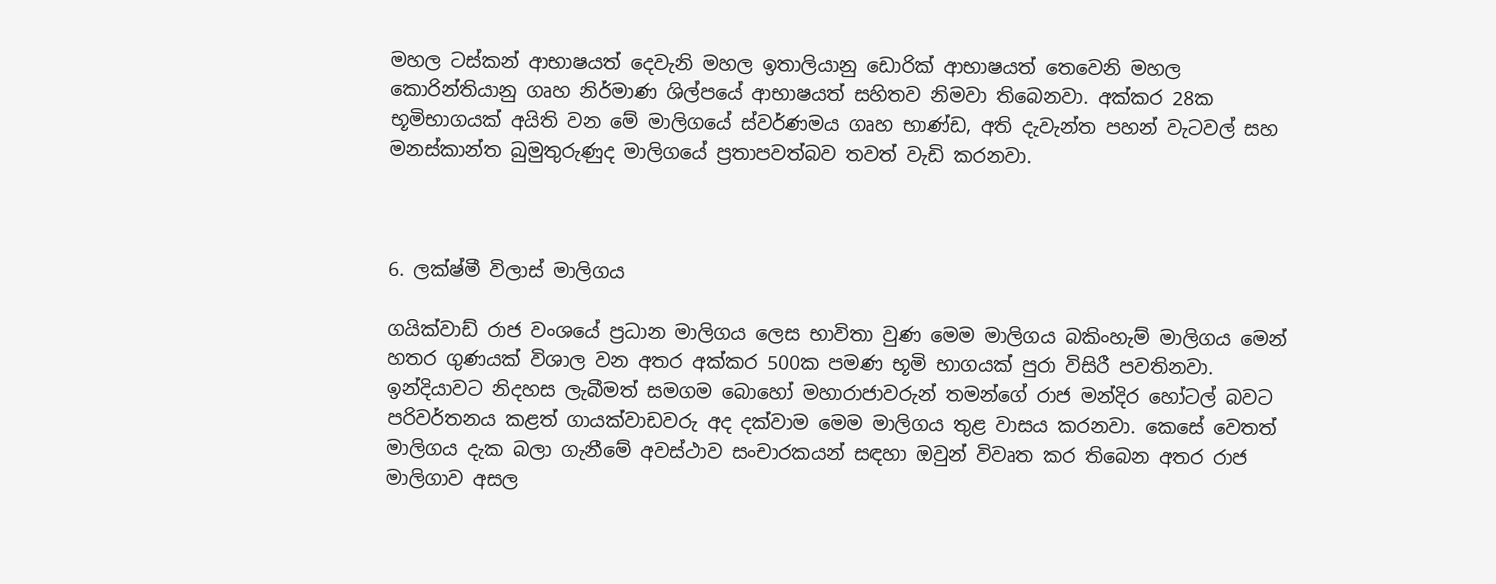මහල ටස්කන් ආභාෂයත් දෙවැනි මහල ඉතාලියානු ඩොරික් ආභාෂයත් තෙවෙනි මහල කොරින්තියානු ගෘහ නිර්මාණ ශිල්පයේ ආභාෂයත් සහිතව නිමවා තිබෙනවා. අක්කර 28ක  භූමිභාගයක් අයිති වන මේ මාලිගයේ ස්වර්ණමය ගෘහ භාණ්ඩ, අති දැවැන්ත පහන් වැටවල් සහ මනස්කාන්ත බුමුතුරුණුද මාලිගයේ ප්‍රතාපවත්බව තවත් වැඩි කරනවා.



6. ලක්ෂ්මී විලාස් මාලිගය

ගයික්වාඩ් රාජ වංශයේ ප්‍රධාන මාලිගය ලෙස භාවිතා වුණ මෙම මාලිගය බකිංහැම් මාලිගය මෙන් හතර ගුණයක් විශාල වන අතර අක්කර 500ක පමණ භූමි භාගයක් පුරා විසිරී පවතිනවා. ඉන්දියාවට නිදහස ලැබීමත් සමගම බොහෝ මහාරාජාවරුන් තමන්ගේ රාජ මන්දිර හෝටල් බවට පරිවර්තනය කළත් ගායක්වාඩවරු අද දක්වාම මෙම මාලිගය තුළ වාසය කරනවා. කෙසේ වෙතත් මාලිගය දැක බලා ගැනීමේ අවස්ථාව සංචාරකයන් සඳහා ඔවුන් විවෘත කර තිබෙන අතර රාජ මාලිගාව අසල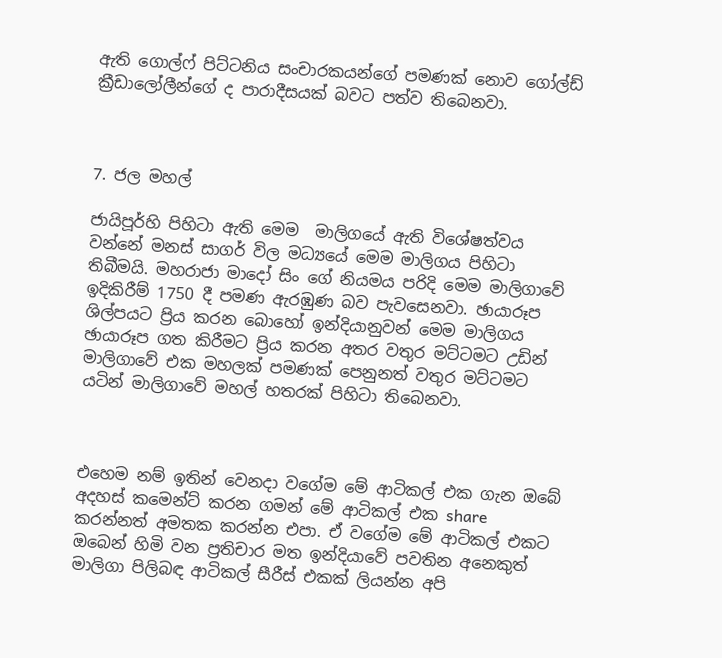ඇති ගොල්ෆ් පිට්ටනිය සංචාරකයන්ගේ පමණක් නොව ගෝල්ඩ් ක්‍රීඩාලෝලීන්ගේ ද පාරාදීසයක් බවට පත්ව තිබෙනවා.



7. ජල මහල්

ජායිපූර්හි පිහිටා ඇති මෙම  මාලිගයේ ඇති විශේෂත්වය වන්නේ මනස් සාගර් විල මධ්‍යයේ මෙම මාලිගය පිහිටා තිබීමයි. මහරාජා මාදෝ සිං ගේ නියමය පරිදි මෙම මාලිගාවේ ඉදිකිරීම් 1750 දී පමණ ඇරඹුණ බව පැවසෙනවා. ඡායාරූප ශිල්පයට ප්‍රිය කරන බොහෝ ඉන්දියානුවන් මෙම මාලිගය ඡායාරූප ගත කිරීමට ප්‍රිය කරන අතර වතුර මට්ටමට උඩින් මාලිගාවේ එක මහලක් පමණක් පෙනුනත් වතුර මට්ටමට යටින් මාලිගාවේ මහල් හතරක් පිහිටා තිබෙනවා.



එහෙම නම් ඉතින් වෙනදා වගේම මේ ආටිකල් එක ගැන ඔබේ අදහස් කමෙන්ට් කරන ගමන් මේ ආටිකල් එක share කරන්නත් අමතක කරන්න එපා. ඒ වගේම මේ ආටිකල් එකට ඔබෙන් හිමි වන ප්‍රතිචාර මත ඉන්දියාවේ පවතින අනෙකුත් මාලිගා පිලිබඳ ආටිකල් සීරීස් එකක් ලියන්න අපි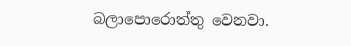බලාපොරොත්තු වෙනවා.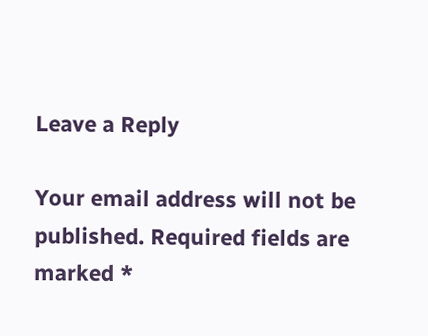Leave a Reply

Your email address will not be published. Required fields are marked *